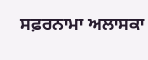ਸਫ਼ਰਨਾਮਾ ਅਲਾਸਕਾ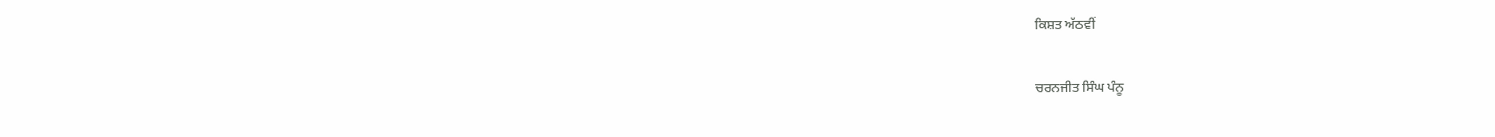ਕਿਸ਼ਤ ਅੱਠਵੀਂ

ਚਰਨਜੀਤ ਸਿੰਘ ਪੰਨੂ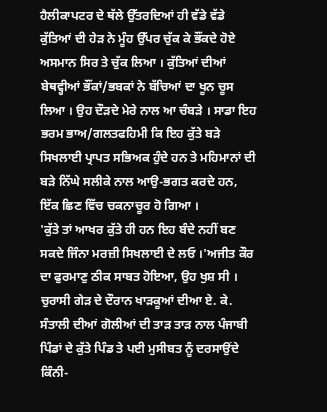ਹੈਲੀਕਾਪਟਰ ਦੇ ਥੱਲੇ ਉੱਤਰਦਿਆਂ ਹੀ ਵੱਡੇ ਵੱਡੇ ਕੁੱਤਿਆਂ ਦੀ ਹੇੜ ਨੇ ਮੂੰਹ ਉੱਪਰ ਚੁੱਕ ਕੇ ਭੌਂਕਦੇ ਹੋਏ ਅਸਮਾਨ ਸਿਰ ਤੇ ਚੁੱਕ ਲਿਆ । ਕੁੱਤਿਆਂ ਦੀਆਂ ਬੇਥਵ੍ਹੀਆਂ ਭੌਂਕਾਂ/ਭਬਕਾਂ ਨੇ ਬੱਚਿਆਂ ਦਾ ਖੂਨ ਚੂਸ ਲਿਆ । ਉਹ ਦੌੜਦੇ ਮੇਰੇ ਨਾਲ ਆ ਚੰਬੜੇ । ਸਾਡਾ ਇਹ ਭਰਮ ਭਾਅ/ਗਲਤਫਹਿਮੀ ਕਿ ਇਹ ਕੁੱਤੇ ਬੜੇ ਸਿਖਲਾਈ ਪ੍ਰਾਪਤ ਸਭਿਅਕ ਹੁੰਦੇ ਹਨ ਤੇ ਮਹਿਮਾਨਾਂ ਦੀ ਬੜੇ ਨਿੱਘੇ ਸਲੀਕੇ ਨਾਲ ਆਉ-ਭਗਤ ਕਰਦੇ ਹਨ, ਇੱਕ ਛਿਣ ਵਿੱਚ ਚਕਨਾਚੂਰ ਹੋ ਗਿਆ ।
'ਕੁੱਤੇ ਤਾਂ ਆਖਰ ਕੁੱਤੇ ਹੀ ਹਨ ਇਹ ਬੰਦੇ ਨਹੀਂ ਬਣ ਸਕਦੇ ਜਿੰਨਾ ਮਰਜ਼ੀ ਸਿਖਲਾਈ ਦੇ ਲਓ ।'ਅਜੀਤ ਕੌਰ ਦਾ ਫੁਰਮਾਣੁ ਠੀਕ ਸਾਬਤ ਹੋਇਆ, ਉਹ ਖੁਸ਼ ਸੀ । ਚੁਰਾਸੀ ਗੇੜ ਦੇ ਦੌਰਾਨ ਖਾੜਕੂਆਂ ਦੀਆ ਏ. ਕੇ. ਸੰਤਾਲੀ ਦੀਆਂ ਗੋਲੀਆਂ ਦੀ ਤਾੜ ਤਾੜ ਨਾਲ ਪੰਜਾਬੀ ਪਿੰਡਾਂ ਦੇ ਕੁੱਤੇ ਪਿੰਡ ਤੇ ਪਈ ਮੁਸੀਬਤ ਨੂੰ ਦਰਸਾਉਂਦੇ ਕਿੰਨੀ-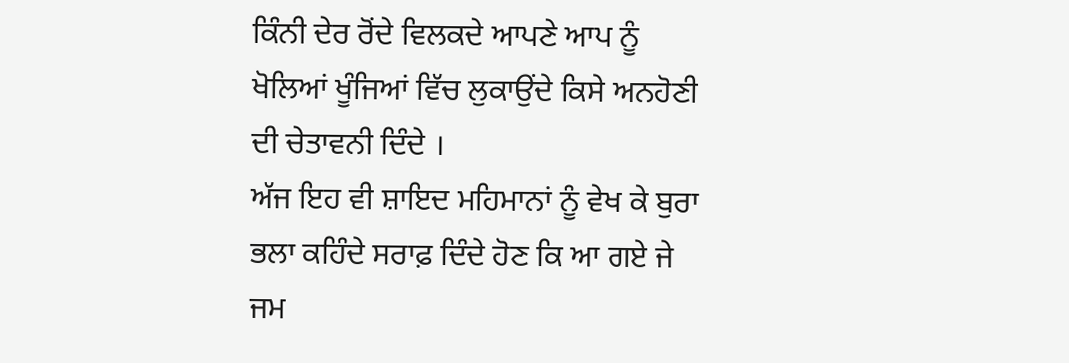ਕਿੰਨੀ ਦੇਰ ਰੋਂਦੇ ਵਿਲਕਦੇ ਆਪਣੇ ਆਪ ਨੂੰ ਖੋਲਿਆਂ ਖੂੰਜਿਆਂ ਵਿੱਚ ਲੁਕਾਉਂਦੇ ਕਿਸੇ ਅਨਹੋਣੀ ਦੀ ਚੇਤਾਵਨੀ ਦਿੰਦੇ ।
ਅੱਜ ਇਹ ਵੀ ਸ਼ਾਇਦ ਮਹਿਮਾਨਾਂ ਨੂੰ ਵੇਖ ਕੇ ਬੁਰਾ ਭਲਾ ਕਹਿੰਦੇ ਸਰਾਫ਼ ਦਿੰਦੇ ਹੋਣ ਕਿ ਆ ਗਏ ਜੇ ਜਮ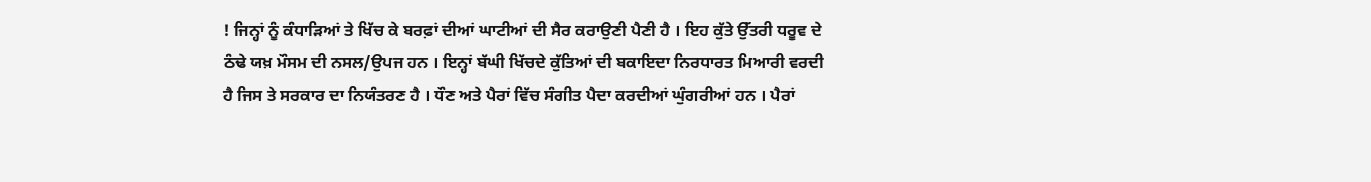! ਜਿਨ੍ਹਾਂ ਨੂੰ ਕੰਧਾੜਿਆਂ ਤੇ ਖਿੱਚ ਕੇ ਬਰਫ਼ਾਂ ਦੀਆਂ ਘਾਟੀਆਂ ਦੀ ਸੈਰ ਕਰਾਉਣੀ ਪੈਣੀ ਹੈ । ਇਹ ਕੁੱਤੇ ਉੱਤਰੀ ਧਰੂਵ ਦੇ ਠੰਢੇ ਯਖ਼ ਮੌਸਮ ਦੀ ਨਸਲ/ਉਪਜ ਹਨ । ਇਨ੍ਹਾਂ ਬੱਘੀ ਖਿੱਚਦੇ ਕੁੱਤਿਆਂ ਦੀ ਬਕਾਇਦਾ ਨਿਰਧਾਰਤ ਮਿਆਰੀ ਵਰਦੀ ਹੈ ਜਿਸ ਤੇ ਸਰਕਾਰ ਦਾ ਨਿਯੰਤਰਣ ਹੈ । ਧੌਣ ਅਤੇ ਪੈਰਾਂ ਵਿੱਚ ਸੰਗੀਤ ਪੈਦਾ ਕਰਦੀਆਂ ਘੁੰਗਰੀਆਂ ਹਨ । ਪੈਰਾਂ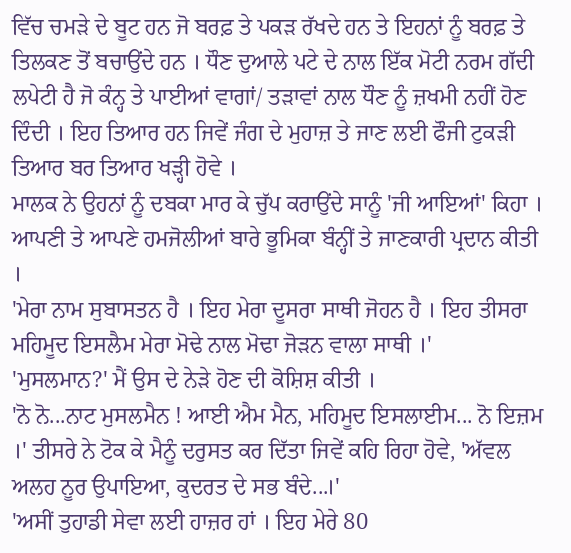ਵਿੱਚ ਚਮੜੇ ਦੇ ਬੂਟ ਹਨ ਜੋ ਬਰਫ਼ ਤੇ ਪਕੜ ਰੱਖਦੇ ਹਨ ਤੇ ਇਹਨਾਂ ਨੂੰ ਬਰਫ਼ ਤੇ ਤਿਲਕਣ ਤੋਂ ਬਚਾਉਂਦੇ ਹਨ । ਧੌਣ ਦੁਆਲੇ ਪਟੇ ਦੇ ਨਾਲ ਇੱਕ ਮੋਟੀ ਨਰਮ ਗੱਦੀ ਲਪੇਟੀ ਹੈ ਜੋ ਕੰਨ੍ਹ ਤੇ ਪਾਈਆਂ ਵਾਗਾਂ/ ਤੜਾਵਾਂ ਨਾਲ ਧੌਣ ਨੂੰ ਜ਼ਖਮੀ ਨਹੀਂ ਹੋਣ ਦਿੰਦੀ । ਇਹ ਤਿਆਰ ਹਨ ਜਿਵੇਂ ਜੰਗ ਦੇ ਮੁਹਾਜ਼ ਤੇ ਜਾਣ ਲਈ ਫੌਜੀ ਟੁਕੜੀ ਤਿਆਰ ਬਰ ਤਿਆਰ ਖੜ੍ਹੀ ਹੋਵੇ ।
ਮਾਲਕ ਨੇ ਉਹਨਾਂ ਨੂੰ ਦਬਕਾ ਮਾਰ ਕੇ ਚੁੱਪ ਕਰਾਉਂਦੇ ਸਾਨੂੰ 'ਜੀ ਆਇਆਂ' ਕਿਹਾ । ਆਪਣੀ ਤੇ ਆਪਣੇ ਹਮਜੋਲੀਆਂ ਬਾਰੇ ਭੂਮਿਕਾ ਬੰਨ੍ਹੀਂ ਤੇ ਜਾਣਕਾਰੀ ਪ੍ਰਦਾਨ ਕੀਤੀ ।
'ਮੇਰਾ ਨਾਮ ਸੁਬਾਸਤਨ ਹੈ । ਇਹ ਮੇਰਾ ਦੂਸਰਾ ਸਾਥੀ ਜੋਹਨ ਹੈ । ਇਹ ਤੀਸਰਾ ਮਹਿਮੂਦ ਇਸਲੈਮ ਮੇਰਾ ਮੋਢੇ ਨਾਲ ਮੋਢਾ ਜੋੜਨ ਵਾਲਾ ਸਾਥੀ ।'
'ਮੁਸਲਮਾਨ?' ਮੈਂ ਉਸ ਦੇ ਨੇੜੇ ਹੋਣ ਦੀ ਕੋਸ਼ਿਸ਼ ਕੀਤੀ ।
'ਨੋ ਨੋ...ਨਾਟ ਮੁਸਲਮੈਨ ! ਆਈ ਐਮ ਮੈਨ, ਮਹਿਮੂਦ ਇਸਲਾਈਮ... ਨੋ ਇਜ਼ਮ ।' ਤੀਸਰੇ ਨੇ ਟੋਕ ਕੇ ਮੈਨੂੰ ਦਰੁਸਤ ਕਰ ਦਿੱਤਾ ਜਿਵੇਂ ਕਹਿ ਰਿਹਾ ਹੋਵੇ, 'ਅੱਵਲ ਅਲਹ ਨੂਰ ਉਪਾਇਆ, ਕੁਦਰਤ ਦੇ ਸਭ ਬੰਦੇ...।'
'ਅਸੀਂ ਤੁਹਾਡੀ ਸੇਵਾ ਲਈ ਹਾਜ਼ਰ ਹਾਂ । ਇਹ ਮੇਰੇ 80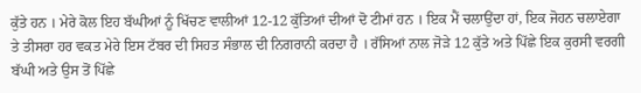ਕੁੱਤੇ ਹਨ । ਮੇਰੇ ਕੋਲ ਇਹ ਬੱਘੀਆਂ ਨੂੰ ਖਿੱਚਣ ਵਾਲੀਆਂ 12-12 ਕੁੱਤਿਆਂ ਦੀਆਂ ਦੋ ਟੀਮਾਂ ਹਨ । ਇਕ ਮੈਂ ਚਲਾਉਂਦਾ ਹਾਂ, ਇਕ ਜੋਹਨ ਚਲਾਏਗਾ ਤੇ ਤੀਸਰਾ ਹਰ ਵਕਤ ਮੇਰੇ ਇਸ ਟੱਬਰ ਦੀ ਸਿਹਤ ਸੰਭਾਲ ਦੀ ਨਿਗਰਾਨੀ ਕਰਦਾ ਹੈ । ਰੱਸਿਆਂ ਨਾਲ ਜੋੜੇ 12 ਕੁੱਤੇ ਅਤੇ ਪਿੱਛੇ ਇਕ ਕੁਰਸੀ ਵਰਗੀ ਬੱਘੀ ਅਤੇ ਉਸ ਤੋਂ ਪਿੱਛੇ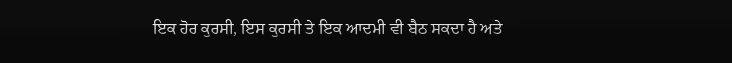ਇਕ ਹੋਰ ਕੁਰਸੀ, ਇਸ ਕੁਰਸੀ ਤੇ ਇਕ ਆਦਮੀ ਵੀ ਬੈਠ ਸਕਦਾ ਹੈ ਅਤੇ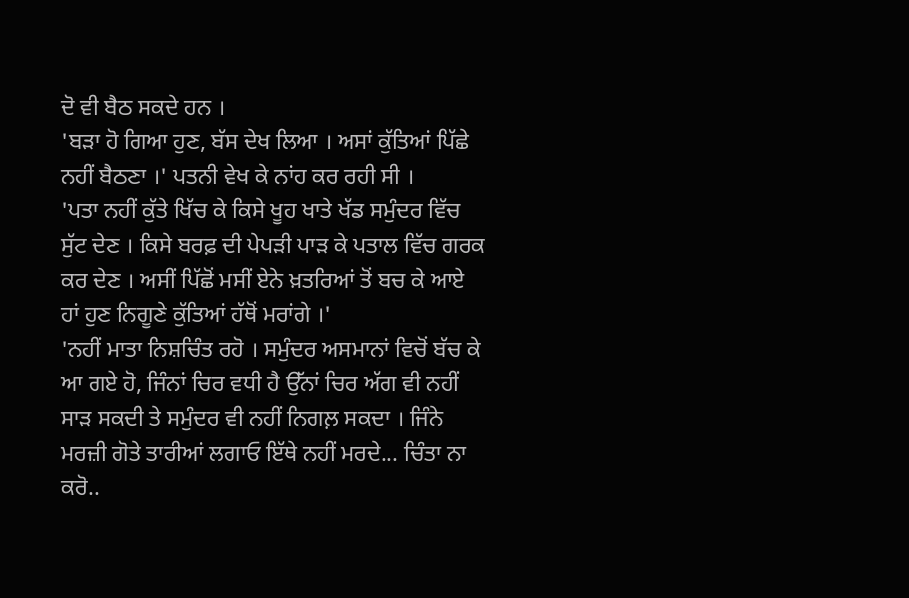ਦੋ ਵੀ ਬੈਠ ਸਕਦੇ ਹਨ ।
'ਬੜਾ ਹੋ ਗਿਆ ਹੁਣ, ਬੱਸ ਦੇਖ ਲਿਆ । ਅਸਾਂ ਕੁੱਤਿਆਂ ਪਿੱਛੇ ਨਹੀਂ ਬੈਠਣਾ ।' ਪਤਨੀ ਵੇਖ ਕੇ ਨਾਂਹ ਕਰ ਰਹੀ ਸੀ ।
'ਪਤਾ ਨਹੀਂ ਕੁੱਤੇ ਖਿੱਚ ਕੇ ਕਿਸੇ ਖੂਹ ਖਾਤੇ ਖੱਡ ਸਮੁੰਦਰ ਵਿੱਚ ਸੁੱਟ ਦੇਣ । ਕਿਸੇ ਬਰਫ਼ ਦੀ ਪੇਪੜੀ ਪਾੜ ਕੇ ਪਤਾਲ ਵਿੱਚ ਗਰਕ ਕਰ ਦੇਣ । ਅਸੀਂ ਪਿੱਛੋਂ ਮਸੀਂ ਏਨੇ ਖ਼ਤਰਿਆਂ ਤੋਂ ਬਚ ਕੇ ਆਏ ਹਾਂ ਹੁਣ ਨਿਗੂਣੇ ਕੁੱਤਿਆਂ ਹੱਥੋਂ ਮਰਾਂਗੇ ।'
'ਨਹੀਂ ਮਾਤਾ ਨਿਸ਼ਚਿੰਤ ਰਹੋ । ਸਮੁੰਦਰ ਅਸਮਾਨਾਂ ਵਿਚੋਂ ਬੱਚ ਕੇ ਆ ਗਏ ਹੋ, ਜਿੰਨਾਂ ਚਿਰ ਵਧੀ ਹੈ ਉੱਨਾਂ ਚਿਰ ਅੱਗ ਵੀ ਨਹੀਂ ਸਾੜ ਸਕਦੀ ਤੇ ਸਮੁੰਦਰ ਵੀ ਨਹੀਂ ਨਿਗਲ਼ ਸਕਦਾ । ਜਿੰਨੇ ਮਰਜ਼ੀ ਗੋਤੇ ਤਾਰੀਆਂ ਲਗਾਓ ਇੱਥੇ ਨਹੀਂ ਮਰਦੇ... ਚਿੰਤਾ ਨਾ ਕਰੋ..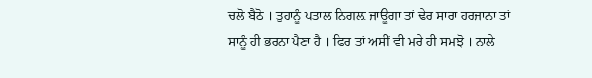ਚਲੋ ਬੈਠੋ । ਤੁਹਾਨੂੰ ਪਤਾਲ ਨਿਗਲ਼ ਜਾਊਗਾ ਤਾਂ ਢੇਰ ਸਾਰਾ ਹਰਜਾਨਾ ਤਾਂ ਸਾਨੂੰ ਹੀ ਭਰਨਾ ਪੈਣਾ ਹੈ । ਫਿਰ ਤਾਂ ਅਸੀਂ ਵੀ ਮਰੇ ਹੀ ਸਮਝੋ । ਨਾਲੇ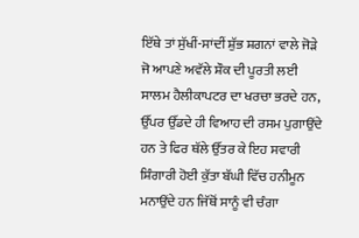ਇੱਥੇ ਤਾਂ ਸੁੱਖੀਂ-ਸਾਂਦੀਂ ਸ਼ੁੱਭ ਸ਼ਗਨਾਂ ਵਾਲੇ ਜੋੜੇ ਜੋ ਆਪਣੇ ਅਵੱਲੇ ਸ਼ੌਕ ਦੀ ਪੂਰਤੀ ਲਈ ਸਾਲਮ ਹੈਲੀਕਾਪਟਰ ਦਾ ਖਰਚਾ ਭਰਦੇ ਹਨ, ਉੱਪਰ ਉੱਡਦੇ ਹੀ ਵਿਆਹ ਦੀ ਰਸਮ ਪੁਗਾਉਂਦੇ ਹਨ ਤੇ ਫਿਰ ਥੱਲੇ ਉੱਤਰ ਕੇ ਇਹ ਸਵਾਰੀ ਸ਼ਿੰਗਾਰੀ ਹੋਈ ਕੁੱਤਾ ਬੱਘੀ ਵਿੱਚ ਹਨੀਮੂਨ ਮਨਾਉਂਦੇ ਹਨ ਜਿੱਥੋਂ ਸਾਨੂੰ ਵੀ ਚੰਗਾ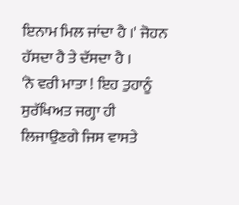ਇਨਾਮ ਮਿਲ ਜਾਂਦਾ ਹੈ ।' ਜੋਹਨ ਹੱਸਦਾ ਹੈ ਤੇ ਦੱਸਦਾ ਹੈ ।
'ਨੋ ਵਰੀ ਮਾਤਾ ! ਇਹ ਤੁਹਾਨੂੰ ਸੁਰੱਖਿਅਤ ਜਗ੍ਹਾ ਹੀ ਲਿਜਾਉਣਗੇ ਜਿਸ ਵਾਸਤੇ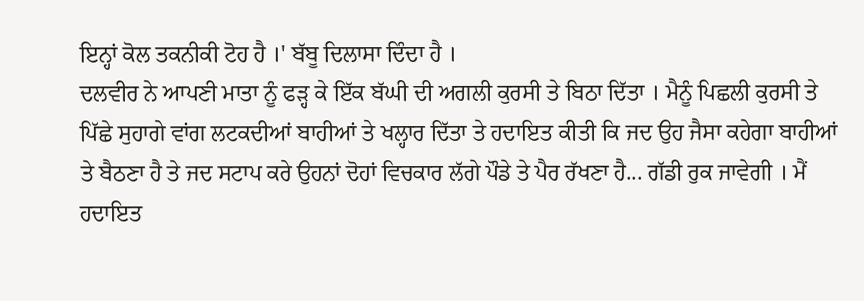ਇਨ੍ਹਾਂ ਕੋਲ ਤਕਨੀਕੀ ਟੋਹ ਹੈ ।' ਬੱਬੂ ਦਿਲਾਸਾ ਦਿੰਦਾ ਹੈ ।
ਦਲਵੀਰ ਨੇ ਆਪਣੀ ਮਾਤਾ ਨੂੰ ਫੜ੍ਹ ਕੇ ਇੱਕ ਬੱਘੀ ਦੀ ਅਗਲੀ ਕੁਰਸੀ ਤੇ ਬਿਠਾ ਦਿੱਤਾ । ਮੈਨੂੰ ਪਿਛਲੀ ਕੁਰਸੀ ਤੇ ਪਿੱਛੇ ਸੁਹਾਗੇ ਵਾਂਗ ਲਟਕਦੀਆਂ ਬਾਹੀਆਂ ਤੇ ਖਲ੍ਹਾਰ ਦਿੱਤਾ ਤੇ ਹਦਾਇਤ ਕੀਤੀ ਕਿ ਜਦ ਉਹ ਜੈਸਾ ਕਹੇਗਾ ਬਾਹੀਆਂ ਤੇ ਬੈਠਣਾ ਹੈ ਤੇ ਜਦ ਸਟਾਪ ਕਰੇ ਉਹਨਾਂ ਦੋਹਾਂ ਵਿਚਕਾਰ ਲੱਗੇ ਪੌਡੇ ਤੇ ਪੈਰ ਰੱਖਣਾ ਹੈ... ਗੱਡੀ ਰੁਕ ਜਾਵੇਗੀ । ਮੈਂ ਹਦਾਇਤ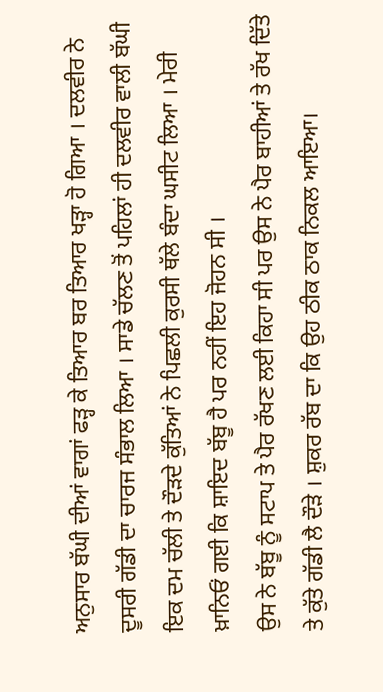ਅਨੁਸਾਰ ਬੱਘੀ ਦੀਆਂ ਵਾਗਾਂ ਫੜ੍ਹ ਕੇ ਤਿਆਰ ਬਰ ਤਿਆਰ ਖੜ੍ਹਾ ਹੋ ਗਿਆ । ਦਲਵੀਰ ਨੇ ਦੂਸਰੀ ਗੱਡੀ ਦਾ ਚਾਰਜ ਸੰਭਾਲ ਲਿਆ । ਸਾਡੇ ਚੱਲਣ ਤੋਂ ਪਹਿਲਾਂ ਹੀ ਦਲਵੀਰ ਵਾਲੀ ਬੱਘੀ ਇਕ ਦਮ ਚੱਲੀ ਤੇ ਦੌੜਦੇ ਕੁੱਤਿਆਂ ਨੇ ਪਿਛਲੀ ਕੁਰਸੀ ਥੱਲੇ ਬੰਦਾ ਘਸੀਟ ਲਿਆ । ਮੇਰੀ ਖ਼ਾਨਿਓਂ ਗਈ ਕਿ ਸ਼ਾਇਦ ਬੱਬੂ ਹੈ ਪਰ ਨਹੀਂ ਇਹ ਜੋਹਨ ਸੀ ।
ਉਸ ਨੇ ਬੱਬੂ ਨੂੰ ਸਟਾਪ ਤੇ ਪੈਰ ਰੱਖਣ ਲਈ ਕਿਹਾ ਸੀ ਪਰ ਉਸ ਨੇ ਪੈਰ ਬਾਹੀਆਂ ਤੇ ਰੱਖ ਦਿੱਤੇ ਤੇ ਕੁੱਤੇ ਗੱਡੀ ਲੈ ਦੌੜੇ । ਸ਼ੁਕਰ ਰੱਬ ਦਾ ਕਿ ਉਹ ਠੀਕ ਠਾਕ ਨਿਕਲ ਆਇਆ।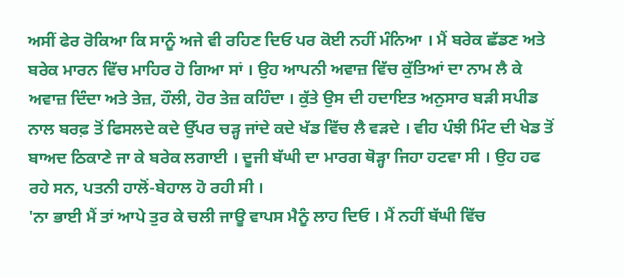ਅਸੀਂ ਫੇਰ ਰੋਕਿਆ ਕਿ ਸਾਨੂੰ ਅਜੇ ਵੀ ਰਹਿਣ ਦਿਓ ਪਰ ਕੋਈ ਨਹੀਂ ਮੰਨਿਆ । ਮੈਂ ਬਰੇਕ ਛੱਡਣ ਅਤੇ ਬਰੇਕ ਮਾਰਨ ਵਿੱਚ ਮਾਹਿਰ ਹੋ ਗਿਆ ਸਾਂ । ਉਹ ਆਪਨੀ ਅਵਾਜ਼ ਵਿੱਚ ਕੁੱਤਿਆਂ ਦਾ ਨਾਮ ਲੈ ਕੇ ਅਵਾਜ਼ ਦਿੰਦਾ ਅਤੇ ਤੇਜ਼, ਹੌਲੀ, ਹੋਰ ਤੇਜ਼ ਕਹਿੰਦਾ । ਕੁੱਤੇ ਉਸ ਦੀ ਹਦਾਇਤ ਅਨੁਸਾਰ ਬੜੀ ਸਪੀਡ ਨਾਲ ਬਰਫ਼ ਤੋਂ ਫਿਸਲਦੇ ਕਦੇ ਉੱਪਰ ਚੜ੍ਹ ਜਾਂਦੇ ਕਦੇ ਖੱਡ ਵਿੱਚ ਲੈ ਵੜਦੇ । ਵੀਹ ਪੰਝੀ ਮਿੰਟ ਦੀ ਖੇਡ ਤੋਂ ਬਾਅਦ ਠਿਕਾਣੇ ਜਾ ਕੇ ਬਰੇਕ ਲਗਾਈ । ਦੂਜੀ ਬੱਘੀ ਦਾ ਮਾਰਗ ਥੋੜ੍ਹਾ ਜਿਹਾ ਹਟਵਾ ਸੀ । ਉਹ ਹਫ ਰਹੇ ਸਨ, ਪਤਨੀ ਹਾਲੋਂ-ਬੇਹਾਲ ਹੋ ਰਹੀ ਸੀ ।
'ਨਾ ਭਾਈ ਮੈਂ ਤਾਂ ਆਪੇ ਤੁਰ ਕੇ ਚਲੀ ਜਾਊ ਵਾਪਸ ਮੈਨੂੰ ਲਾਹ ਦਿਓ । ਮੈਂ ਨਹੀਂ ਬੱਘੀ ਵਿੱਚ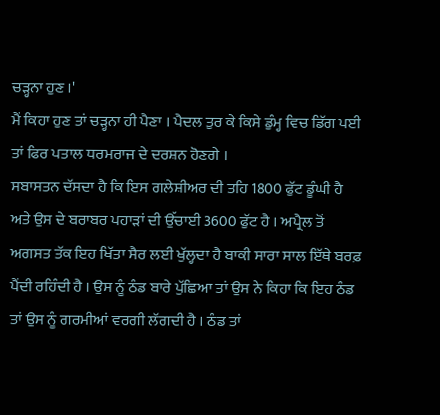ਚੜ੍ਹਨਾ ਹੁਣ ।'
ਮੈਂ ਕਿਹਾ ਹੁਣ ਤਾਂ ਚੜ੍ਹਨਾ ਹੀ ਪੈਣਾ । ਪੈਦਲ ਤੁਰ ਕੇ ਕਿਸੇ ਡੁੰਮ੍ਹ ਵਿਚ ਡਿੱਗ ਪਈ ਤਾਂ ਫਿਰ ਪਤਾਲ ਧਰਮਰਾਜ ਦੇ ਦਰਸ਼ਨ ਹੋਣਗੇ ।
ਸਬਾਸਤਨ ਦੱਸਦਾ ਹੈ ਕਿ ਇਸ ਗਲੇਸ਼ੀਅਰ ਦੀ ਤਹਿ 1800 ਫੁੱਟ ਡੂੰਘੀ ਹੈ ਅਤੇ ਉਸ ਦੇ ਬਰਾਬਰ ਪਹਾੜਾਂ ਦੀ ਉੱਚਾਈ 3600 ਫੁੱਟ ਹੈ । ਅਪ੍ਰੈਲ ਤੋਂ ਅਗਸਤ ਤੱਕ ਇਹ ਖਿੱਤਾ ਸੈਰ ਲਈ ਖੁੱਲ੍ਹਦਾ ਹੈ ਬਾਕੀ ਸਾਰਾ ਸਾਲ ਇੱਥੇ ਬਰਫ਼ ਪੈਂਦੀ ਰਹਿੰਦੀ ਹੈ । ਉਸ ਨੂੰ ਠੰਡ ਬਾਰੇ ਪੁੱਛਿਆ ਤਾਂ ਉਸ ਨੇ ਕਿਹਾ ਕਿ ਇਹ ਠੰਡ ਤਾਂ ਉਸ ਨੂੰ ਗਰਮੀਆਂ ਵਰਗੀ ਲੱਗਦੀ ਹੈ । ਠੰਡ ਤਾਂ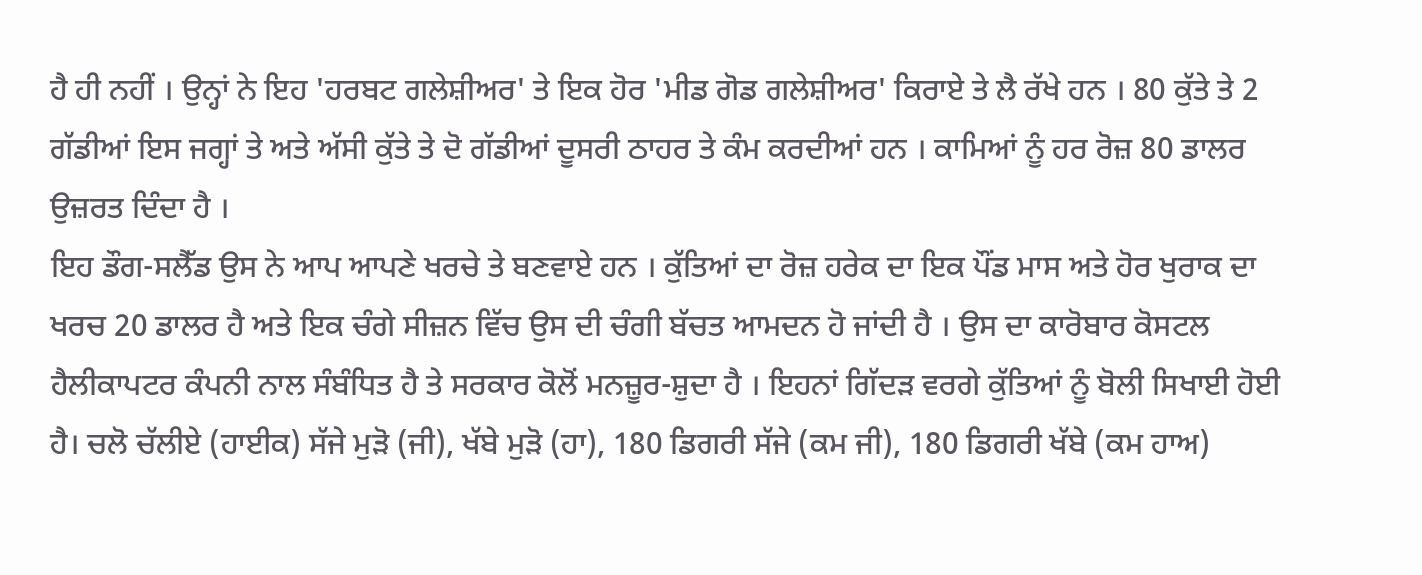ਹੈ ਹੀ ਨਹੀਂ । ਉਨ੍ਹਾਂ ਨੇ ਇਹ 'ਹਰਬਟ ਗਲੇਸ਼ੀਅਰ' ਤੇ ਇਕ ਹੋਰ 'ਮੀਡ ਗੋਡ ਗਲੇਸ਼ੀਅਰ' ਕਿਰਾਏ ਤੇ ਲੈ ਰੱਖੇ ਹਨ । 80 ਕੁੱਤੇ ਤੇ 2 ਗੱਡੀਆਂ ਇਸ ਜਗ੍ਹਾਂ ਤੇ ਅਤੇ ਅੱਸੀ ਕੁੱਤੇ ਤੇ ਦੋ ਗੱਡੀਆਂ ਦੂਸਰੀ ਠਾਹਰ ਤੇ ਕੰਮ ਕਰਦੀਆਂ ਹਨ । ਕਾਮਿਆਂ ਨੂੰ ਹਰ ਰੋਜ਼ 80 ਡਾਲਰ ਉਜ਼ਰਤ ਦਿੰਦਾ ਹੈ ।
ਇਹ ਡੌਗ-ਸਲੈੱਡ ਉਸ ਨੇ ਆਪ ਆਪਣੇ ਖਰਚੇ ਤੇ ਬਣਵਾਏ ਹਨ । ਕੁੱਤਿਆਂ ਦਾ ਰੋਜ਼ ਹਰੇਕ ਦਾ ਇਕ ਪੌਂਡ ਮਾਸ ਅਤੇ ਹੋਰ ਖੁਰਾਕ ਦਾ ਖਰਚ 20 ਡਾਲਰ ਹੈ ਅਤੇ ਇਕ ਚੰਗੇ ਸੀਜ਼ਨ ਵਿੱਚ ਉਸ ਦੀ ਚੰਗੀ ਬੱਚਤ ਆਮਦਨ ਹੋ ਜਾਂਦੀ ਹੈ । ਉਸ ਦਾ ਕਾਰੋਬਾਰ ਕੋਸਟਲ ਹੈਲੀਕਾਪਟਰ ਕੰਪਨੀ ਨਾਲ ਸੰਬੰਧਿਤ ਹੈ ਤੇ ਸਰਕਾਰ ਕੋਲੋਂ ਮਨਜ਼ੂਰ-ਸ਼ੁਦਾ ਹੈ । ਇਹਨਾਂ ਗਿੱਦੜ ਵਰਗੇ ਕੁੱਤਿਆਂ ਨੂੰ ਬੋਲੀ ਸਿਖਾਈ ਹੋਈ ਹੈ। ਚਲੋ ਚੱਲੀਏ (ਹਾਈਕ) ਸੱਜੇ ਮੁੜੋ (ਜੀ), ਖੱਬੇ ਮੁੜੋ (ਹਾ), 180 ਡਿਗਰੀ ਸੱਜੇ (ਕਮ ਜੀ), 180 ਡਿਗਰੀ ਖੱਬੇ (ਕਮ ਹਾਅ)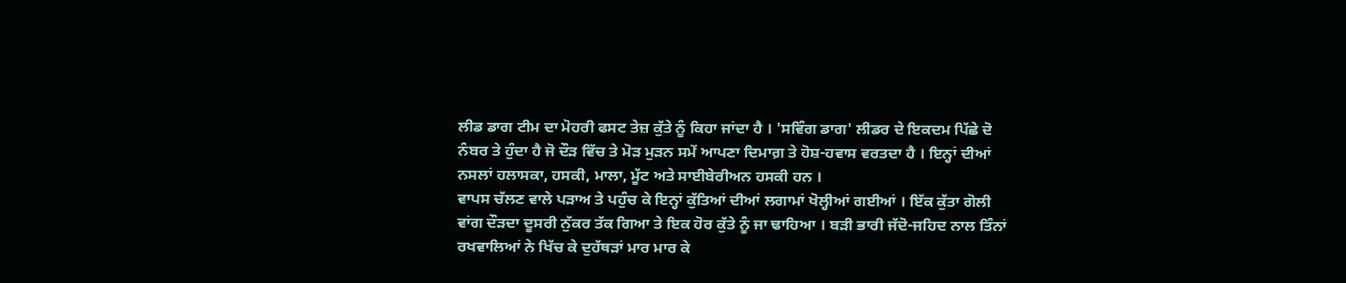ਲੀਡ ਡਾਗ ਟੀਮ ਦਾ ਮੋਹਰੀ ਫਸਟ ਤੇਜ਼ ਕੁੱਤੇ ਨੂੰ ਕਿਹਾ ਜਾਂਦਾ ਹੈ । 'ਸਵਿੰਗ ਡਾਗ' ਲੀਡਰ ਦੇ ਇਕਦਮ ਪਿੱਛੇ ਦੋ ਨੰਬਰ ਤੇ ਹੁੰਦਾ ਹੈ ਜੋ ਦੌੜ ਵਿੱਚ ਤੇ ਮੋੜ ਮੁੜਨ ਸਮੇਂ ਆਪਣਾ ਦਿਮਾਗ਼ ਤੇ ਹੋਸ਼-ਹਵਾਸ ਵਰਤਦਾ ਹੈ । ਇਨ੍ਹਾਂ ਦੀਆਂ ਨਸਲਾਂ ਹਲਾਸਕਾ, ਹਸਕੀ, ਮਾਲਾ, ਮੂੱਟ ਅਤੇ ਸਾਈਬੇਰੀਅਨ ਹਸਕੀ ਹਨ ।
ਵਾਪਸ ਚੱਲਣ ਵਾਲੇ ਪੜਾਅ ਤੇ ਪਹੁੰਚ ਕੇ ਇਨ੍ਹਾਂ ਕੁੱਤਿਆਂ ਦੀਆਂ ਲਗਾਮਾਂ ਖੋਲ੍ਹੀਆਂ ਗਈਆਂ । ਇੱਕ ਕੁੱਤਾ ਗੋਲੀ ਵਾਂਗ ਦੌੜਦਾ ਦੂਸਰੀ ਨੁੱਕਰ ਤੱਕ ਗਿਆ ਤੇ ਇਕ ਹੋਰ ਕੁੱਤੇ ਨੂੰ ਜਾ ਢਾਹਿਆ । ਬੜੀ ਭਾਰੀ ਜੱਦੋ-ਜਹਿਦ ਨਾਲ ਤਿੰਨਾਂ ਰਖਵਾਲਿਆਂ ਨੇ ਖਿੱਚ ਕੇ ਦੁਹੱਥੜਾਂ ਮਾਰ ਮਾਰ ਕੇ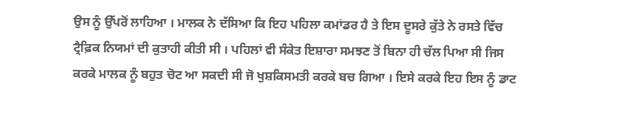ਉਸ ਨੂੰ ਉੱਪਰੋਂ ਲਾਹਿਆ । ਮਾਲਕ ਨੇ ਦੱਸਿਆ ਕਿ ਇਹ ਪਹਿਲਾ ਕਮਾਂਡਰ ਹੈ ਤੇ ਇਸ ਦੂਸਰੇ ਕੁੱਤੇ ਨੇ ਰਸਤੇ ਵਿੱਚ ਟ੍ਰੈਫ਼ਿਕ ਨਿਯਮਾਂ ਦੀ ਕੁਤਾਹੀ ਕੀਤੀ ਸੀ । ਪਹਿਲਾਂ ਵੀ ਸੰਕੇਤ ਇਸ਼ਾਰਾ ਸਮਝਣ ਤੋਂ ਬਿਨਾ ਹੀ ਚੱਲ ਪਿਆ ਸੀ ਜਿਸ ਕਰਕੇ ਮਾਲਕ ਨੂੰ ਬਹੁਤ ਚੋਟ ਆ ਸਕਦੀ ਸੀ ਜੋ ਖੁਸ਼ਕਿਸਮਤੀ ਕਰਕੇ ਬਚ ਗਿਆ । ਇਸੇ ਕਰਕੇ ਇਹ ਇਸ ਨੂੰ ਡਾਟ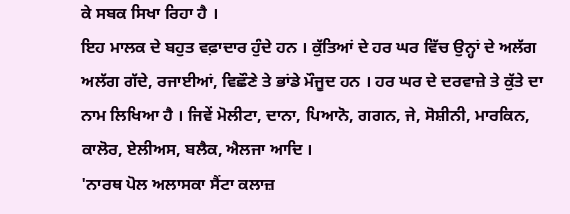ਕੇ ਸਬਕ ਸਿਖਾ ਰਿਹਾ ਹੈ ।
ਇਹ ਮਾਲਕ ਦੇ ਬਹੁਤ ਵਫ਼ਾਦਾਰ ਹੁੰਦੇ ਹਨ । ਕੁੱਤਿਆਂ ਦੇ ਹਰ ਘਰ ਵਿੱਚ ਉਨ੍ਹਾਂ ਦੇ ਅਲੱਗ ਅਲੱਗ ਗੱਦੇ, ਰਜਾਈਆਂ, ਵਿਛੌਣੇ ਤੇ ਭਾਂਡੇ ਮੌਜੂਦ ਹਨ । ਹਰ ਘਰ ਦੇ ਦਰਵਾਜ਼ੇ ਤੇ ਕੁੱਤੇ ਦਾ ਨਾਮ ਲਿਖਿਆ ਹੈ । ਜਿਵੇਂ ਮੋਲੀਟਾ, ਦਾਨਾ, ਪਿਆਨੋ, ਗਗਨ, ਜੇ, ਸੋਸ਼ੀਨੀ, ਮਾਰਕਿਨ, ਕਾਲੋਰ, ਏਲੀਅਸ, ਬਲੈਕ, ਐਲਜਾ ਆਦਿ ।
'ਨਾਰਥ ਪੋਲ ਅਲਾਸਕਾ ਸੈਂਟਾ ਕਲਾਜ਼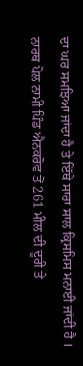ਦਾ ਘਰ ਸਮਝਿਆ ਜਾਂਦਾ ਹੈ ਤੇ ਇੱਥੇ ਸਾਰਾ ਸਾਲ ਕ੍ਰਿਸਮਿਸ ਮਨਾਈ ਜਾਂਦੀ ਹੈ । ਨਾਰਥ ਪੋਲ ਨਾਮੀ ਪਿੰਡ ਐਨਕਰੋਵ ਤੋਂ 261 ਮੀਲ ਦੀ ਦੂਰੀ ਤੇ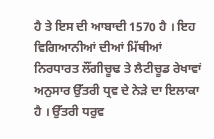ਹੈ ਤੇ ਇਸ ਦੀ ਆਬਾਦੀ 1570 ਹੈ । ਇਹ ਵਿਗਿਆਨੀਆਂ ਦੀਆਂ ਮਿੱਥੀਆਂ ਨਿਰਧਾਰਤ ਲੌਂਗੀਚੂਢ ਤੇ ਲੈਟੀਚੂਡ ਰੇਖਾਵਾਂ ਅਨੁਸਾਰ ਉੱਤਰੀ ਧ੍ਰਵ ਦੇ ਨੇੜੇ ਦਾ ਇਲਾਕਾ ਹੈ । ਉੱਤਰੀ ਧਰੁਵ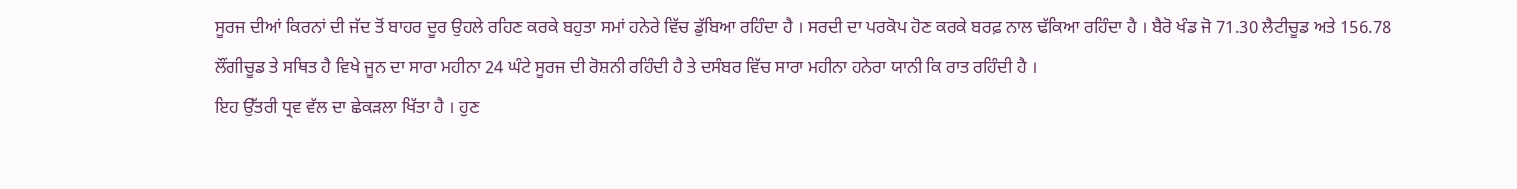ਸੂਰਜ ਦੀਆਂ ਕਿਰਨਾਂ ਦੀ ਜੱਦ ਤੋਂ ਬਾਹਰ ਦੂਰ ਉਹਲੇ ਰਹਿਣ ਕਰਕੇ ਬਹੁਤਾ ਸਮਾਂ ਹਨੇਰੇ ਵਿੱਚ ਡੁੱਬਿਆ ਰਹਿੰਦਾ ਹੈ । ਸਰਦੀ ਦਾ ਪਰਕੋਪ ਹੋਣ ਕਰਕੇ ਬਰਫ਼ ਨਾਲ ਢੱਕਿਆ ਰਹਿੰਦਾ ਹੈ । ਬੈਰੋ ਖੰਡ ਜੋ 71.30 ਲੈਟੀਚੂਡ ਅਤੇ 156.78 ਲੌਂਗੀਚੂਡ ਤੇ ਸਥਿਤ ਹੈ ਵਿਖੇ ਜੂਨ ਦਾ ਸਾਰਾ ਮਹੀਨਾ 24 ਘੰਟੇ ਸੂਰਜ ਦੀ ਰੋਸ਼ਨੀ ਰਹਿੰਦੀ ਹੈ ਤੇ ਦਸੰਬਰ ਵਿੱਚ ਸਾਰਾ ਮਹੀਨਾ ਹਨੇਰਾ ਯਾਨੀ ਕਿ ਰਾਤ ਰਹਿੰਦੀ ਹੈ ।
ਇਹ ਉੱਤਰੀ ਧ੍ਰਵ ਵੱਲ ਦਾ ਛੇਕੜਲਾ ਖਿੱਤਾ ਹੈ । ਹੁਣ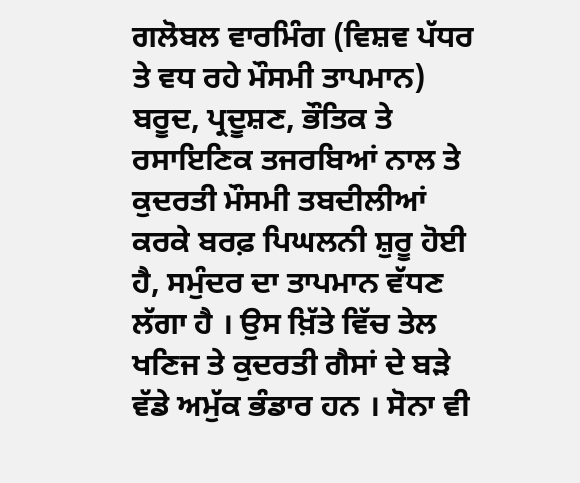ਗਲੋਬਲ ਵਾਰਮਿੰਗ (ਵਿਸ਼ਵ ਪੱਧਰ ਤੇ ਵਧ ਰਹੇ ਮੌਸਮੀ ਤਾਪਮਾਨ) ਬਰੂਦ, ਪ੍ਰਦੂਸ਼ਣ, ਭੌਤਿਕ ਤੇ ਰਸਾਇਣਿਕ ਤਜਰਬਿਆਂ ਨਾਲ ਤੇ ਕੁਦਰਤੀ ਮੌਸਮੀ ਤਬਦੀਲੀਆਂ ਕਰਕੇ ਬਰਫ਼ ਪਿਘਲਨੀ ਸ਼ੁਰੂ ਹੋਈ ਹੈ, ਸਮੁੰਦਰ ਦਾ ਤਾਪਮਾਨ ਵੱਧਣ ਲੱਗਾ ਹੈ । ਉਸ ਖ਼ਿੱਤੇ ਵਿੱਚ ਤੇਲ ਖਣਿਜ ਤੇ ਕੁਦਰਤੀ ਗੈਸਾਂ ਦੇ ਬੜੇ ਵੱਡੇ ਅਮੁੱਕ ਭੰਡਾਰ ਹਨ । ਸੋਨਾ ਵੀ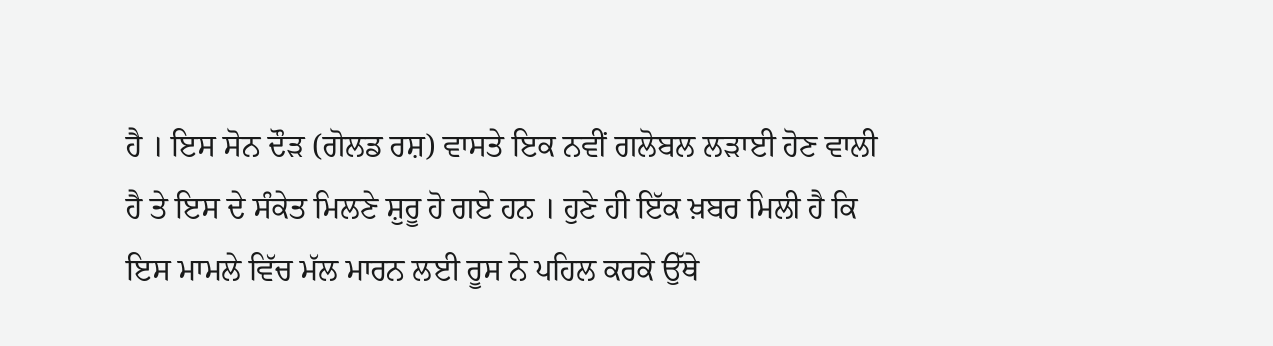ਹੈ । ਇਸ ਸੋਨ ਦੌੜ (ਗੋਲਡ ਰਸ਼) ਵਾਸਤੇ ਇਕ ਨਵੀਂ ਗਲੋਬਲ ਲੜਾਈ ਹੋਣ ਵਾਲੀ ਹੈ ਤੇ ਇਸ ਦੇ ਸੰਕੇਤ ਮਿਲਣੇ ਸ਼ੁਰੂ ਹੋ ਗਏ ਹਨ । ਹੁਣੇ ਹੀ ਇੱਕ ਖ਼ਬਰ ਮਿਲੀ ਹੈ ਕਿ ਇਸ ਮਾਮਲੇ ਵਿੱਚ ਮੱਲ ਮਾਰਨ ਲਈ ਰੂਸ ਨੇ ਪਹਿਲ ਕਰਕੇ ਉੱਥੇ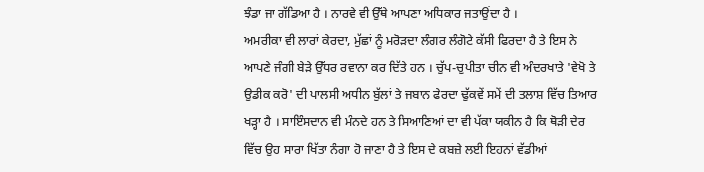ਝੰਡਾ ਜਾ ਗੱਡਿਆ ਹੈ । ਨਾਰਵੇ ਵੀ ਉੱਥੇ ਆਪਣਾ ਅਧਿਕਾਰ ਜਤਾਉਂਦਾ ਹੈ ।
ਅਮਰੀਕਾ ਵੀ ਲਾਰਾਂ ਕੇਰਦਾ, ਮੁੱਛਾਂ ਨੂੰ ਮਰੋੜਦਾ ਲੰਗਰ ਲੰਗੋਟੇ ਕੱਸੀ ਫਿਰਦਾ ਹੈ ਤੇ ਇਸ ਨੇ ਆਪਣੇ ਜੰਗੀ ਬੇੜੇ ਉੱਧਰ ਰਵਾਨਾ ਕਰ ਦਿੱਤੇ ਹਨ । ਚੁੱਪ-ਚੁਪੀਤਾ ਚੀਨ ਵੀ ਅੰਦਰਖਾਤੇ 'ਵੇਖੋ ਤੇ ਉਡੀਕ ਕਰੋ' ਦੀ ਪਾਲਸੀ ਅਧੀਨ ਬੁੱਲਾਂ ਤੇ ਜਬਾਨ ਫੇਰਦਾ ਢੁੱਕਵੇਂ ਸਮੇਂ ਦੀ ਤਲਾਸ਼ ਵਿੱਚ ਤਿਆਰ ਖੜ੍ਹਾ ਹੈ । ਸਾਇੰਸਦਾਨ ਵੀ ਮੰਨਦੇ ਹਨ ਤੇ ਸਿਆਣਿਆਂ ਦਾ ਵੀ ਪੱਕਾ ਯਕੀਨ ਹੈ ਕਿ ਥੋੜੀ ਦੇਰ ਵਿੱਚ ਉਹ ਸਾਰਾ ਖਿੱਤਾ ਨੰਗਾ ਹੋ ਜਾਣਾ ਹੈ ਤੇ ਇਸ ਦੇ ਕਬਜ਼ੇ ਲਈ ਇਹਨਾਂ ਵੱਡੀਆਂ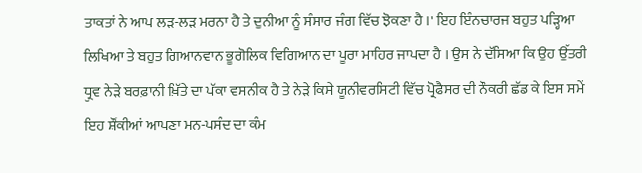ਤਾਕਤਾਂ ਨੇ ਆਪ ਲੜ-ਲੜ ਮਰਨਾ ਹੈ ਤੇ ਦੁਨੀਆ ਨੂੰ ਸੰਸਾਰ ਜੰਗ ਵਿੱਚ ਝੋਕਣਾ ਹੈ ।' ਇਹ ਇੰਨਚਾਰਜ ਬਹੁਤ ਪੜ੍ਹਿਆ ਲਿਖਿਆ ਤੇ ਬਹੁਤ ਗਿਆਨਵਾਨ ਭੂਗੋਲਿਕ ਵਿਗਿਆਨ ਦਾ ਪੂਰਾ ਮਾਹਿਰ ਜਾਪਦਾ ਹੈ । ਉਸ ਨੇ ਦੱਸਿਆ ਕਿ ਉਹ ਉੱਤਰੀ ਧ੍ਰੁਵ ਨੇੜੇ ਬਰਫ਼ਾਨੀ ਖ਼ਿੱਤੇ ਦਾ ਪੱਕਾ ਵਸਨੀਕ ਹੈ ਤੇ ਨੇੜੇ ਕਿਸੇ ਯੂਨੀਵਰਸਿਟੀ ਵਿੱਚ ਪ੍ਰੋਫੈਸਰ ਦੀ ਨੌਕਰੀ ਛੱਡ ਕੇ ਇਸ ਸਮੇਂ ਇਹ ਸ਼ੌਂਕੀਆਂ ਆਪਣਾ ਮਨ-ਪਸੰਦ ਦਾ ਕੰਮ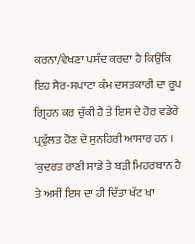ਕਰਨਾ/ਵੇਖਣਾ ਪਸੰਦ ਕਰਦਾ ਹੈ ਕਿਉਂਕਿ ਇਹ ਸੈਰ-ਸਪਾਟਾ ਕੰਮ ਦਸਤਕਾਰੀ ਦਾ ਰੂਪ ਗ੍ਰਿਹਨ ਕਰ ਚੁੱਕੀ ਹੈ ਤੇ ਇਸ ਦੇ ਹੋਰ ਵਡੇਰੇ ਪ੍ਰਫੁੱਲਤ ਹੋਣ ਦੇ ਸੁਨਹਿਰੀ ਆਸਾਰ ਹਨ । 'ਕੁਦਰਤ ਰਾਣੀ ਸਾਡੇ ਤੇ ਬੜੀ ਮਿਹਰਬਾਨ ਹੈ ਤੇ ਅਸੀਂ ਇਸ ਦਾ ਹੀ ਦਿੱਤਾ ਖੱਟ ਖਾ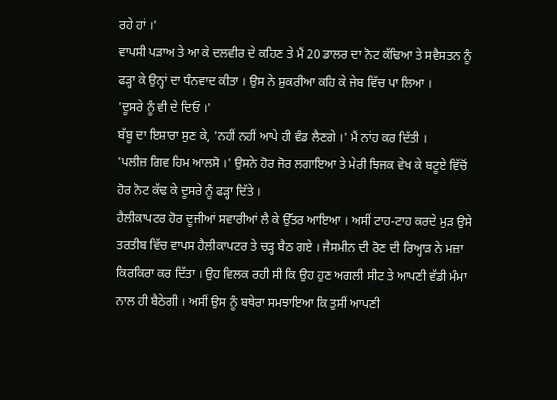ਰਹੇ ਹਾਂ ।'
ਵਾਪਸੀ ਪੜਾਅ ਤੇ ਆ ਕੇ ਦਲਵੀਰ ਦੇ ਕਹਿਣ ਤੇ ਮੈਂ 20 ਡਾਲਰ ਦਾ ਨੋਟ ਕੱਢਿਆ ਤੇ ਸਵੈਸਤਨ ਨੂੰ ਫੜ੍ਹਾ ਕੇ ਉਨ੍ਹਾਂ ਦਾ ਧੰਨਵਾਦ ਕੀਤਾ । ਉਸ ਨੇ ਸ਼ੁਕਰੀਆ ਕਹਿ ਕੇ ਜੇਬ ਵਿੱਚ ਪਾ ਲਿਆ ।
'ਦੂਸਰੇ ਨੂੰ ਵੀ ਦੇ ਦਿਓ ।'
ਬੱਬੂ ਦਾ ਇਸ਼ਾਰਾ ਸੁਣ ਕੇ, 'ਨਹੀਂ ਨਹੀਂ ਆਪੇ ਹੀ ਵੰਡ ਲੈਣਗੇ ।' ਮੈਂ ਨਾਂਹ ਕਰ ਦਿੱਤੀ ।
'ਪਲੀਜ਼ ਗਿਵ ਹਿਮ ਆਲਸੋ ।' ਉਸਨੇ ਹੋਰ ਜੋਰ ਲਗਾਇਆ ਤੇ ਮੇਰੀ ਝਿਜਕ ਵੇਖ ਕੇ ਬਟੂਏ ਵਿੱਚੋਂ ਹੋਰ ਨੋਟ ਕੱਢ ਕੇ ਦੂਸਰੇ ਨੂੰ ਫੜ੍ਹਾ ਦਿੱਤੇ ।
ਹੈਲੀਕਾਪਟਰ ਹੋਰ ਦੂਜੀਆਂ ਸਵਾਰੀਆਂ ਲੈ ਕੇ ਉੱਤਰ ਆਇਆ । ਅਸੀਂ ਟਾਹ-ਟਾਹ ਕਰਦੇ ਮੁੜ ਉਸੇ ਤਰਤੀਬ ਵਿੱਚ ਵਾਪਸ ਹੈਲੀਕਾਪਟਰ ਤੇ ਚੜ੍ਹ ਬੈਠ ਗਏ । ਜੈਸਮੀਨ ਦੀ ਰੋਣ ਦੀ ਰਿਅ੍ਹਾੜ ਨੇ ਮਜ਼ਾ ਕਿਰਕਿਰਾ ਕਰ ਦਿੱਤਾ । ਉਹ ਵਿਲਕ ਰਹੀ ਸੀ ਕਿ ਉਹ ਹੁਣ ਅਗਲੀ ਸੀਟ ਤੇ ਆਪਣੀ ਵੱਡੀ ਮੰਮਾ ਨਾਲ ਹੀ ਬੈਠੇਗੀ । ਅਸੀਂ ਉਸ ਨੂੰ ਬਥੇਰਾ ਸਮਝਾਇਆ ਕਿ ਤੁਸੀਂ ਆਪਣੀ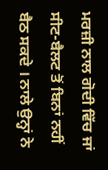ਮਰਜ਼ੀ ਨਾਲ ਗੋਦੀ ਵਿੱਚ ਜਾਂ ਸੀਟ-ਬੈਲਟ ਤੋਂ ਬਿਨਾਂ ਨਹੀਂ ਬੈਠ ਸਕਦੇ । ਨਾਲੇ ਉਨ੍ਹਾਂ ਨੇ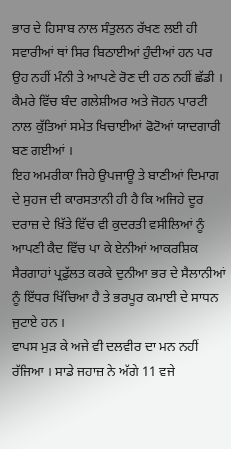ਭਾਰ ਦੇ ਹਿਸਾਬ ਨਾਲ ਸੰਤੁਲਨ ਰੱਖਣ ਲਈ ਹੀ ਸਵਾਰੀਆਂ ਥਾਂ ਸਿਰ ਬਿਠਾਈਆਂ ਹੁੰਦੀਆਂ ਹਨ ਪਰ ਉਹ ਨਹੀਂ ਮੰਨੀ ਤੇ ਆਪਣੇ ਰੋਣ ਦੀ ਹਠ ਨਹੀਂ ਛੱਡੀ । ਕੈਮਰੇ ਵਿੱਚ ਬੰਦ ਗਲੇਸ਼ੀਅਰ ਅਤੇ ਜੋਹਨ ਪਾਰਟੀ ਨਾਲ ਕੁੱਤਿਆਂ ਸਮੇਤ ਖਿਚਾਈਆਂ ਫੋਟੋਆਂ ਯਾਦਗਾਰੀ ਬਣ ਗਈਆਂ ।
ਇਹ ਅਮਰੀਕਾ ਜਿਹੇ ਉਪਜਾਊ ਤੇ ਬਾਣੀਆਂ ਦਿਮਾਗ ਦੇ ਸੁਹਜ ਦੀ ਕਾਰਸਤਾਨੀ ਹੀ ਹੈ ਕਿ ਅਜਿਹੇ ਦੂਰ ਦਰਾਜ਼ ਦੇ ਖ਼ਿੱਤੇ ਵਿੱਚ ਵੀ ਕੁਦਰਤੀ ਵਸੀਲਿਆਂ ਨੂੰ ਆਪਣੀ ਕੈਦ ਵਿੱਚ ਪਾ ਕੇ ਏਨੀਆਂ ਆਕਰਸ਼ਿਕ ਸੈਰਗਾਹਾਂ ਪ੍ਰਫੁੱਲਤ ਕਰਕੇ ਦੁਨੀਆ ਭਰ ਦੇ ਸੈਲਾਨੀਆਂ ਨੂੰ ਇੱਧਰ ਖਿੱਚਿਆ ਹੈ ਤੇ ਭਰਪੂਰ ਕਮਾਈ ਦੇ ਸਾਧਨ ਜੁਟਾਏ ਹਨ ।
ਵਾਪਸ ਮੁੜ ਕੇ ਅਜੇ ਵੀ ਦਲਵੀਰ ਦਾ ਮਨ ਨਹੀਂ ਰੱਜਿਆ । ਸਾਡੇ ਜਹਾਜ਼ ਨੇ ਅੱਗੇ 11 ਵਜੇ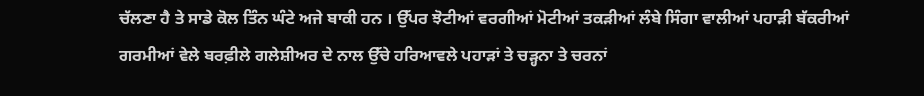ਚੱਲਣਾ ਹੈ ਤੇ ਸਾਡੇ ਕੋਲ ਤਿੰਨ ਘੰਟੇ ਅਜੇ ਬਾਕੀ ਹਨ । ਉੱਪਰ ਝੋਟੀਆਂ ਵਰਗੀਆਂ ਮੋਟੀਆਂ ਤਕੜੀਆਂ ਲੰਬੇ ਸਿੰਗਾ ਵਾਲੀਆਂ ਪਹਾੜੀ ਬੱਕਰੀਆਂ ਗਰਮੀਆਂ ਵੇਲੇ ਬਰਫ਼ੀਲੇ ਗਲੇਸ਼ੀਅਰ ਦੇ ਨਾਲ ਉੱਚੇ ਹਰਿਆਵਲੇ ਪਹਾੜਾਂ ਤੇ ਚੜ੍ਹਨਾ ਤੇ ਚਰਨਾਂ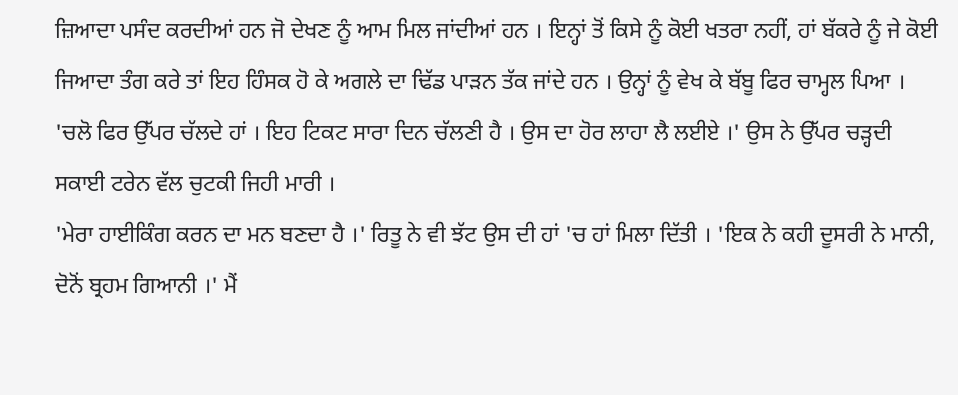ਜ਼ਿਆਦਾ ਪਸੰਦ ਕਰਦੀਆਂ ਹਨ ਜੋ ਦੇਖਣ ਨੂੰ ਆਮ ਮਿਲ ਜਾਂਦੀਆਂ ਹਨ । ਇਨ੍ਹਾਂ ਤੋਂ ਕਿਸੇ ਨੂੰ ਕੋਈ ਖਤਰਾ ਨਹੀਂ, ਹਾਂ ਬੱਕਰੇ ਨੂੰ ਜੇ ਕੋਈ ਜਿਆਦਾ ਤੰਗ ਕਰੇ ਤਾਂ ਇਹ ਹਿੰਸਕ ਹੋ ਕੇ ਅਗਲੇ ਦਾ ਢਿੱਡ ਪਾੜਨ ਤੱਕ ਜਾਂਦੇ ਹਨ । ਉਨ੍ਹਾਂ ਨੂੰ ਵੇਖ ਕੇ ਬੱਬੂ ਫਿਰ ਚਾਮ੍ਹਲ ਪਿਆ ।
'ਚਲੋ ਫਿਰ ਉੱਪਰ ਚੱਲਦੇ ਹਾਂ । ਇਹ ਟਿਕਟ ਸਾਰਾ ਦਿਨ ਚੱਲਣੀ ਹੈ । ਉਸ ਦਾ ਹੋਰ ਲਾਹਾ ਲੈ ਲਈਏ ।' ਉਸ ਨੇ ਉੱਪਰ ਚੜ੍ਹਦੀ ਸਕਾਈ ਟਰੇਨ ਵੱਲ ਚੁਟਕੀ ਜਿਹੀ ਮਾਰੀ ।
'ਮੇਰਾ ਹਾਈਕਿੰਗ ਕਰਨ ਦਾ ਮਨ ਬਣਦਾ ਹੈ ।' ਰਿਤੂ ਨੇ ਵੀ ਝੱਟ ਉਸ ਦੀ ਹਾਂ 'ਚ ਹਾਂ ਮਿਲਾ ਦਿੱਤੀ । 'ਇਕ ਨੇ ਕਹੀ ਦੂਸਰੀ ਨੇ ਮਾਨੀ, ਦੋਨੋਂ ਬ੍ਰਹਮ ਗਿਆਨੀ ।' ਮੈਂ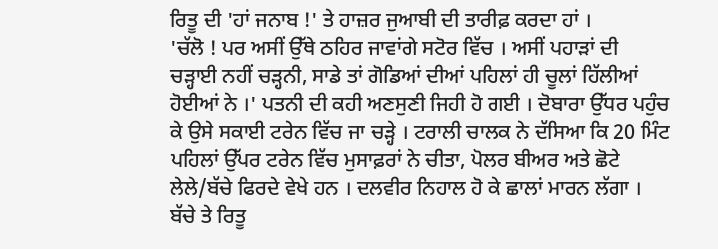ਰਿਤੂ ਦੀ 'ਹਾਂ ਜਨਾਬ !' ਤੇ ਹਾਜ਼ਰ ਜੁਆਬੀ ਦੀ ਤਾਰੀਫ਼ ਕਰਦਾ ਹਾਂ ।
'ਚੱਲੋ ! ਪਰ ਅਸੀਂ ਉੱਥੇ ਠਹਿਰ ਜਾਵਾਂਗੇ ਸਟੋਰ ਵਿੱਚ । ਅਸੀਂ ਪਹਾੜਾਂ ਦੀ ਚੜ੍ਹਾਈ ਨਹੀਂ ਚੜ੍ਹਨੀ, ਸਾਡੇ ਤਾਂ ਗੋਡਿਆਂ ਦੀਆਂ ਪਹਿਲਾਂ ਹੀ ਚੂਲਾਂ ਹਿੱਲੀਆਂ ਹੋਈਆਂ ਨੇ ।' ਪਤਨੀ ਦੀ ਕਹੀ ਅਣਸੁਣੀ ਜਿਹੀ ਹੋ ਗਈ । ਦੋਬਾਰਾ ਉੱਧਰ ਪਹੁੰਚ ਕੇ ਉਸੇ ਸਕਾਈ ਟਰੇਨ ਵਿੱਚ ਜਾ ਚੜ੍ਹੇ । ਟਰਾਲੀ ਚਾਲਕ ਨੇ ਦੱਸਿਆ ਕਿ 20 ਮਿੰਟ ਪਹਿਲਾਂ ਉੱਪਰ ਟਰੇਨ ਵਿੱਚ ਮੁਸਾਫ਼ਰਾਂ ਨੇ ਚੀਤਾ, ਪੋਲਰ ਬੀਅਰ ਅਤੇ ਛੋਟੇ ਲੇਲੇ/ਬੱਚੇ ਫਿਰਦੇ ਵੇਖੇ ਹਨ । ਦਲਵੀਰ ਨਿਹਾਲ ਹੋ ਕੇ ਛਾਲਾਂ ਮਾਰਨ ਲੱਗਾ । ਬੱਚੇ ਤੇ ਰਿਤੂ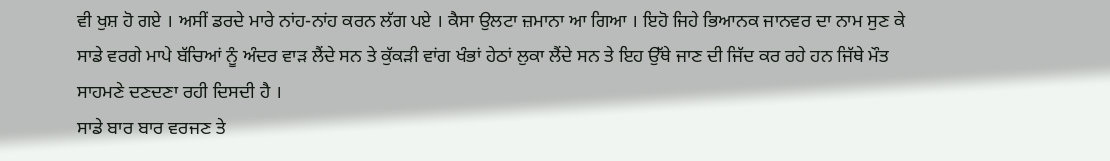ਵੀ ਖੁਸ਼ ਹੋ ਗਏ । ਅਸੀਂ ਡਰਦੇ ਮਾਰੇ ਨਾਂਹ-ਨਾਂਹ ਕਰਨ ਲੱਗ ਪਏ । ਕੈਸਾ ਉਲਟਾ ਜ਼ਮਾਨਾ ਆ ਗਿਆ । ਇਹੋ ਜਿਹੇ ਭਿਆਨਕ ਜਾਨਵਰ ਦਾ ਨਾਮ ਸੁਣ ਕੇ ਸਾਡੇ ਵਰਗੇ ਮਾਪੇ ਬੱਚਿਆਂ ਨੂੰ ਅੰਦਰ ਵਾੜ ਲੈਂਦੇ ਸਨ ਤੇ ਕੁੱਕੜੀ ਵਾਂਗ ਖੰਭਾਂ ਹੇਠਾਂ ਲੁਕਾ ਲੈਂਦੇ ਸਨ ਤੇ ਇਹ ਉੱਥੇ ਜਾਣ ਦੀ ਜਿੱਦ ਕਰ ਰਹੇ ਹਨ ਜਿੱਥੇ ਮੌਤ ਸਾਹਮਣੇ ਦਣਦਣਾ ਰਹੀ ਦਿਸਦੀ ਹੈ ।
ਸਾਡੇ ਬਾਰ ਬਾਰ ਵਰਜਣ ਤੇ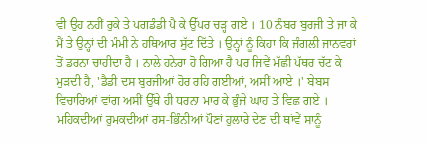ਵੀ ਉਹ ਨਹੀਂ ਰੁਕੇ ਤੇ ਪਗਡੰਡੀ ਪੈ ਕੇ ਉੱਪਰ ਚੜ੍ਹ ਗਏ । 10 ਨੰਬਰ ਬੁਰਜੀ ਤੇ ਜਾ ਕੇ ਮੈਂ ਤੇ ਉਨ੍ਹਾਂ ਦੀ ਮੰਮੀ ਨੇ ਹਥਿਆਰ ਸੁੱਟ ਦਿੱਤੇ । ਉਨ੍ਹਾਂ ਨੂੰ ਕਿਹਾ ਕਿ ਜੰਗਲੀ ਜਾਨਵਰਾਂ ਤੋਂ ਡਰਨਾ ਚਾਹੀਦਾ ਹੈ । ਨਾਲੇ ਹਨੇਰਾ ਹੋ ਗਿਆ ਹੈ ਪਰ ਜਿਵੇਂ ਮੱਛੀ ਪੱਥਰ ਚੱਟ ਕੇ ਮੁੜਦੀ ਹੈ, 'ਡੈਡੀ ਦਸ ਬੁਰਜੀਆਂ ਹੋਰ ਰਹਿ ਗਈਆਂ, ਅਸੀਂ ਆਏ ।' ਬੇਬਸ ਵਿਚਾਰਿਆਂ ਵਾਂਗ ਅਸੀਂ ਉੱਥੇ ਹੀ ਧਰਨਾ ਮਾਰ ਕੇ ਭੁੰਜੇ ਘਾਹ ਤੇ ਵਿਛ ਗਏ । ਮਹਿਕਦੀਆਂ ਰੁਮਕਦੀਆਂ ਰਸ-ਭਿੰਨੀਆਂ ਪੌਣਾਂ ਹੁਲਾਰੇ ਦੇਣ ਦੀ ਥਾਂਵੇਂ ਸਾਨੂੰ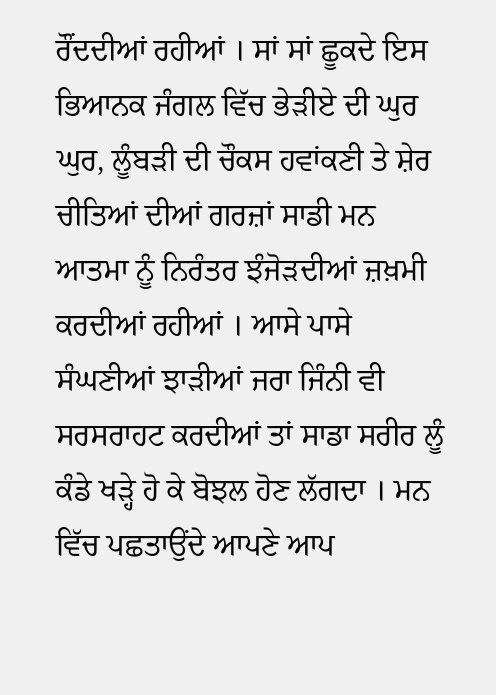ਰੌਂਦਦੀਆਂ ਰਹੀਆਂ । ਸਾਂ ਸਾਂ ਛੂਕਦੇ ਇਸ ਭਿਆਨਕ ਜੰਗਲ ਵਿੱਚ ਭੇੜੀਏ ਦੀ ਘੁਰ ਘੁਰ, ਲੂੰਬੜੀ ਦੀ ਚੌਕਸ ਹਵਾਂਕਣੀ ਤੇ ਸ਼ੇਰ ਚੀਤਿਆਂ ਦੀਆਂ ਗਰਜ਼ਾਂ ਸਾਡੀ ਮਨ ਆਤਮਾ ਨੂੰ ਨਿਰੰਤਰ ਝੰਜੋੜਦੀਆਂ ਜ਼ਖ਼ਮੀ ਕਰਦੀਆਂ ਰਹੀਆਂ । ਆਸੇ ਪਾਸੇ ਸੰਘਣੀਆਂ ਝਾੜੀਆਂ ਜਰਾ ਜਿੰਨੀ ਵੀ ਸਰਸਰਾਹਟ ਕਰਦੀਆਂ ਤਾਂ ਸਾਡਾ ਸਰੀਰ ਲੂੰ ਕੰਡੇ ਖੜ੍ਹੇ ਹੋ ਕੇ ਬੋਝਲ ਹੋਣ ਲੱਗਦਾ । ਮਨ ਵਿੱਚ ਪਛਤਾਉਂਦੇ ਆਪਣੇ ਆਪ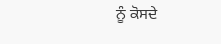ਨੂੰ ਕੋਸਦੇ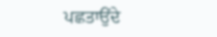ਪਛਤਾਉਂਦੇ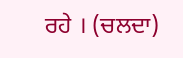ਰਹੇ । (ਚਲਦਾ)